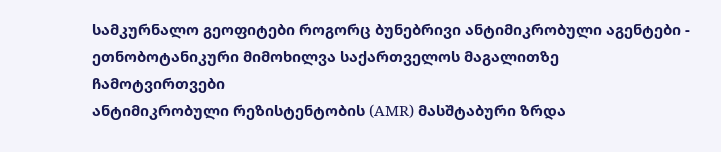სამკურნალო გეოფიტები როგორც ბუნებრივი ანტიმიკრობული აგენტები - ეთნობოტანიკური მიმოხილვა საქართველოს მაგალითზე
ჩამოტვირთვები
ანტიმიკრობული რეზისტენტობის (AMR) მასშტაბური ზრდა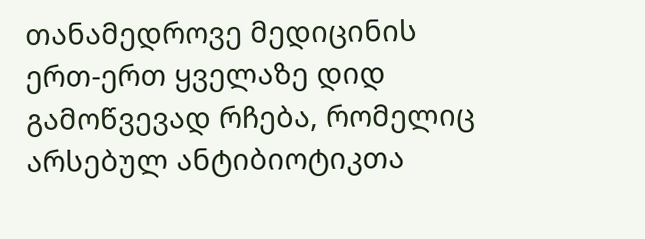თანამედროვე მედიცინის ერთ-ერთ ყველაზე დიდ გამოწვევად რჩება, რომელიც არსებულ ანტიბიოტიკთა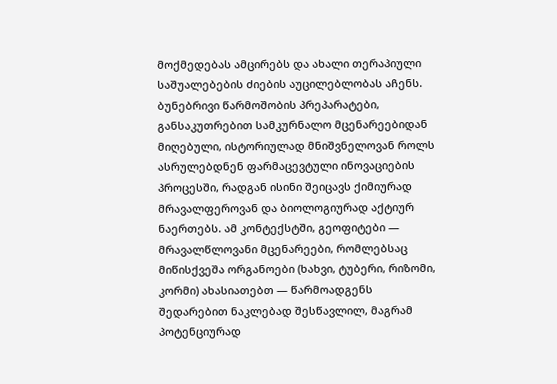მოქმედებას ამცირებს და ახალი თერაპიული საშუალებების ძიების აუცილებლობას აჩენს. ბუნებრივი წარმოშობის პრეპარატები, განსაკუთრებით სამკურნალო მცენარეებიდან მიღებული, ისტორიულად მნიშვნელოვან როლს ასრულებდნენ ფარმაცევტული ინოვაციების პროცესში, რადგან ისინი შეიცავს ქიმიურად მრავალფეროვან და ბიოლოგიურად აქტიურ ნაერთებს. ამ კონტექსტში, გეოფიტები — მრავალწლოვანი მცენარეები, რომლებსაც მიწისქვეშა ორგანოები (ხახვი, ტუბერი, რიზომი, კორმი) ახასიათებთ — წარმოადგენს შედარებით ნაკლებად შესწავლილ, მაგრამ პოტენციურად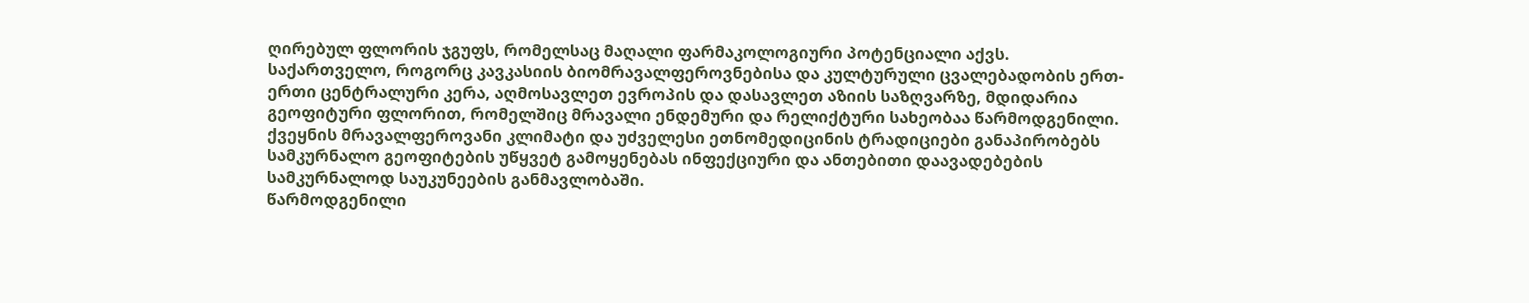ღირებულ ფლორის ჯგუფს, რომელსაც მაღალი ფარმაკოლოგიური პოტენციალი აქვს.
საქართველო, როგორც კავკასიის ბიომრავალფეროვნებისა და კულტურული ცვალებადობის ერთ-ერთი ცენტრალური კერა, აღმოსავლეთ ევროპის და დასავლეთ აზიის საზღვარზე, მდიდარია გეოფიტური ფლორით, რომელშიც მრავალი ენდემური და რელიქტური სახეობაა წარმოდგენილი. ქვეყნის მრავალფეროვანი კლიმატი და უძველესი ეთნომედიცინის ტრადიციები განაპირობებს სამკურნალო გეოფიტების უწყვეტ გამოყენებას ინფექციური და ანთებითი დაავადებების სამკურნალოდ საუკუნეების განმავლობაში.
წარმოდგენილი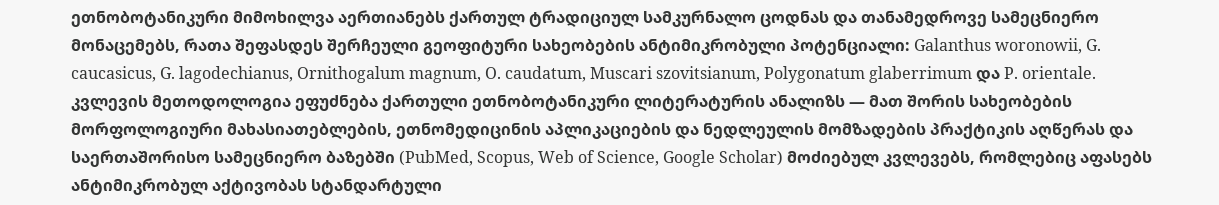ეთნობოტანიკური მიმოხილვა აერთიანებს ქართულ ტრადიციულ სამკურნალო ცოდნას და თანამედროვე სამეცნიერო მონაცემებს, რათა შეფასდეს შერჩეული გეოფიტური სახეობების ანტიმიკრობული პოტენციალი: Galanthus woronowii, G. caucasicus, G. lagodechianus, Ornithogalum magnum, O. caudatum, Muscari szovitsianum, Polygonatum glaberrimum და P. orientale. კვლევის მეთოდოლოგია ეფუძნება ქართული ეთნობოტანიკური ლიტერატურის ანალიზს — მათ შორის სახეობების მორფოლოგიური მახასიათებლების, ეთნომედიცინის აპლიკაციების და ნედლეულის მომზადების პრაქტიკის აღწერას და საერთაშორისო სამეცნიერო ბაზებში (PubMed, Scopus, Web of Science, Google Scholar) მოძიებულ კვლევებს, რომლებიც აფასებს ანტიმიკრობულ აქტივობას სტანდარტული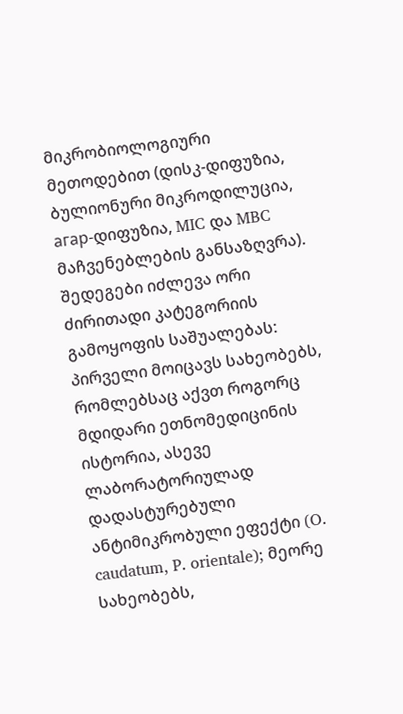მიკრობიოლოგიური მეთოდებით (დისკ-დიფუზია, ბულიონური მიკროდილუცია, агар-დიფუზია, MIC და MBC მაჩვენებლების განსაზღვრა).
შედეგები იძლევა ორი ძირითადი კატეგორიის გამოყოფის საშუალებას: პირველი მოიცავს სახეობებს, რომლებსაც აქვთ როგორც მდიდარი ეთნომედიცინის ისტორია, ასევე ლაბორატორიულად დადასტურებული ანტიმიკრობული ეფექტი (O. caudatum, P. orientale); მეორე სახეობებს,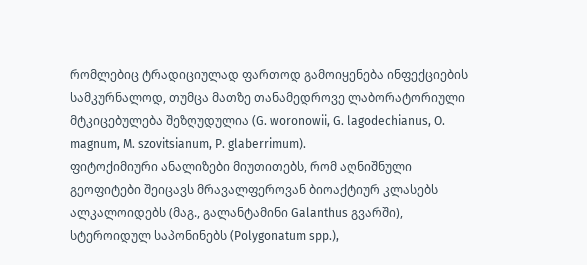რომლებიც ტრადიციულად ფართოდ გამოიყენება ინფექციების სამკურნალოდ, თუმცა მათზე თანამედროვე ლაბორატორიული მტკიცებულება შეზღუდულია (G. woronowii, G. lagodechianus, O. magnum, M. szovitsianum, P. glaberrimum).
ფიტოქიმიური ანალიზები მიუთითებს, რომ აღნიშნული გეოფიტები შეიცავს მრავალფეროვან ბიოაქტიურ კლასებს ალკალოიდებს (მაგ., გალანტამინი Galanthus გვარში), სტეროიდულ საპონინებს (Polygonatum spp.),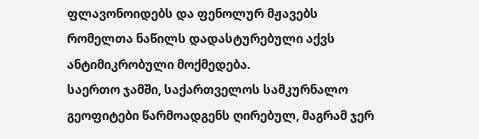ფლავონოიდებს და ფენოლურ მჟავებს რომელთა ნაწილს დადასტურებული აქვს ანტიმიკრობული მოქმედება.
საერთო ჯამში, საქართველოს სამკურნალო გეოფიტები წარმოადგენს ღირებულ, მაგრამ ჯერ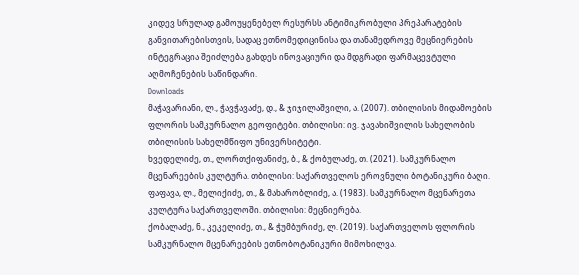კიდევ სრულად გამოუყენებელ რესურსს ანტიმიკრობული პრეპარატების განვითარებისთვის, სადაც ეთნომედიცინისა და თანამედროვე მეცნიერების ინტეგრაცია შეიძლება გახდეს ინოვაციური და მდგრადი ფარმაცევტული აღმოჩენების საწინდარი.
Downloads
მაჭავარიანი, ლ., ჭავჭავაძე, დ., & ჯიჯილაშვილი, ა. (2007). თბილისის მიდამოების ფლორის სამკურნალო გეოფიტები. თბილისი: ივ. ჯავახიშვილის სახელობის თბილისის სახელმწიფო უნივერსიტეტი.
ხვედელიძე, თ., ლორთქიფანიძე, ბ., & ქობულაძე, თ. (2021). სამკურნალო მცენარეების კულტურა. თბილისი: საქართველოს ეროვნული ბოტანიკური ბაღი.
ფაფავა, ლ., მელიქიძე, თ., & მახარობლიძე, ა. (1983). სამკურნალო მცენარეთა კულტურა საქართველოში. თბილისი: მეცნიერება.
ქობალაძე, ნ., კეკელიძე, თ., & ჭუმბურიძე, ლ. (2019). საქართველოს ფლორის სამკურნალო მცენარეების ეთნობოტანიკური მიმოხილვა.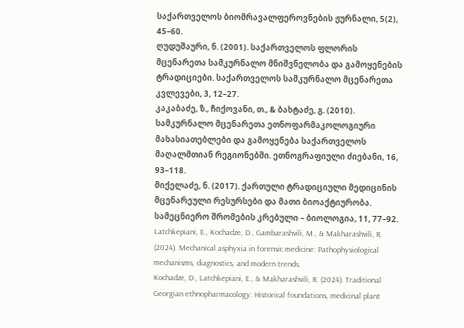საქართველოს ბიომრავალფეროვნების ჟურნალი, 5(2), 45–60.
ღუდუშაური, ნ. (2001). საქართველოს ფლორის მცენარეთა სამკურნალო მნიშვნელობა და გამოყენების ტრადიციები. საქართველოს სამკურნალო მცენარეთა კვლევები, 3, 12–27.
კაკაბაძე, ზ., ჩიქოვანი, თ., & ბახტაძე, გ. (2010). სამკურნალო მცენარეთა ეთნოფარმაკოლოგიური მახასიათებლები და გამოყენება საქართველოს მაღალმთიან რეგიონებში. ეთნოგრაფიული ძიებანი, 16, 93–118.
მიქელაძე, ნ. (2017). ქართული ტრადიციული მედიცინის მცენარეული რესურსები და მათი ბიოაქტიურობა. სამეცნიერო შრომების კრებული – ბიოლოგია, 11, 77–92.
Latchkepiani, E., Kochadze, D., Gambarashvili, M., & Makharashvili, R. (2024). Mechanical asphyxia in forensic medicine: Pathophysiological mechanisms, diagnostics, and modern trends.
Kochadze, D., Latchkepiani, E., & Makharashvili, R. (2024). Traditional Georgian ethnopharmacology: Historical foundations, medicinal plant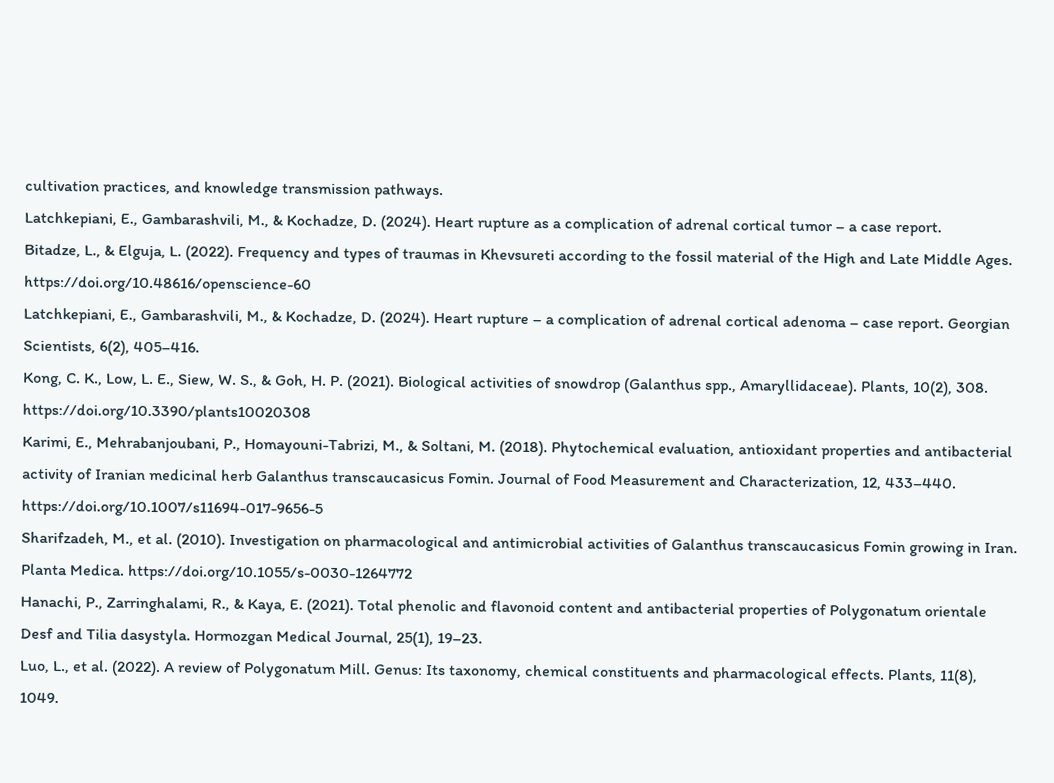cultivation practices, and knowledge transmission pathways.
Latchkepiani, E., Gambarashvili, M., & Kochadze, D. (2024). Heart rupture as a complication of adrenal cortical tumor – a case report.
Bitadze, L., & Elguja, L. (2022). Frequency and types of traumas in Khevsureti according to the fossil material of the High and Late Middle Ages. https://doi.org/10.48616/openscience-60
Latchkepiani, E., Gambarashvili, M., & Kochadze, D. (2024). Heart rupture – a complication of adrenal cortical adenoma – case report. Georgian Scientists, 6(2), 405–416.
Kong, C. K., Low, L. E., Siew, W. S., & Goh, H. P. (2021). Biological activities of snowdrop (Galanthus spp., Amaryllidaceae). Plants, 10(2), 308. https://doi.org/10.3390/plants10020308
Karimi, E., Mehrabanjoubani, P., Homayouni-Tabrizi, M., & Soltani, M. (2018). Phytochemical evaluation, antioxidant properties and antibacterial activity of Iranian medicinal herb Galanthus transcaucasicus Fomin. Journal of Food Measurement and Characterization, 12, 433–440. https://doi.org/10.1007/s11694-017-9656-5
Sharifzadeh, M., et al. (2010). Investigation on pharmacological and antimicrobial activities of Galanthus transcaucasicus Fomin growing in Iran. Planta Medica. https://doi.org/10.1055/s-0030-1264772
Hanachi, P., Zarringhalami, R., & Kaya, E. (2021). Total phenolic and flavonoid content and antibacterial properties of Polygonatum orientale Desf and Tilia dasystyla. Hormozgan Medical Journal, 25(1), 19–23.
Luo, L., et al. (2022). A review of Polygonatum Mill. Genus: Its taxonomy, chemical constituents and pharmacological effects. Plants, 11(8), 1049.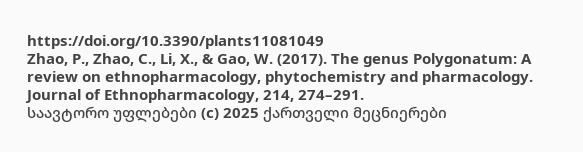https://doi.org/10.3390/plants11081049
Zhao, P., Zhao, C., Li, X., & Gao, W. (2017). The genus Polygonatum: A review on ethnopharmacology, phytochemistry and pharmacology. Journal of Ethnopharmacology, 214, 274–291.
საავტორო უფლებები (c) 2025 ქართველი მეცნიერები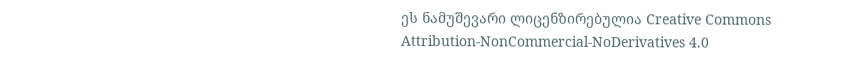ეს ნამუშევარი ლიცენზირებულია Creative Commons Attribution-NonCommercial-NoDerivatives 4.0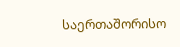საერთაშორისო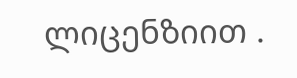ლიცენზიით .